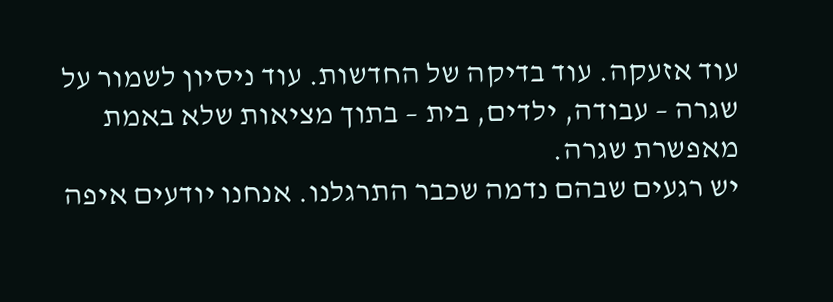עוד אזעקה. עוד בדיקה של החדשות. עוד ניסיון לשמור על שגרה – עבודה, ילדים, בית – בתוך מציאות שלא באמת מאפשרת שגרה.
יש רגעים שבהם נדמה שכבר התרגלנו. אנחנו יודעים איפה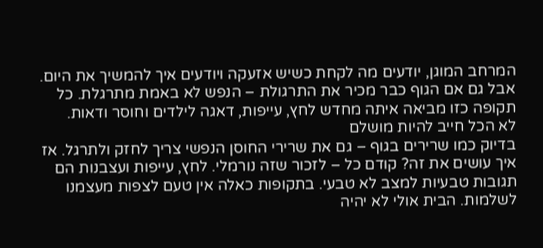המרחב המוגן, יודעים מה לקחת כשיש אזעקה ויודעים איך להמשיך את היום. אבל גם אם הגוף כבר מכיר את התרגולת – הנפש לא באמת מתרגלת. כל תקופה כזו מביאה איתה מחדש לחץ, עייפות, דאגה לילדים וחוסר ודאות.
לא הכל חייב להיות מושלם
בדיוק כמו שרירים בגוף – גם את שרירי החוסן הנפשי צריך לחזק ולתרגל. אז איך עושים את זה? קודם כל – לזכור שזה נורמלי. לחץ, עייפות ועצבנות הם תגובות טבעיות למצב לא טבעי. בתקופות כאלה אין טעם לצפות מעצמנו לשלמות. הבית אולי לא יהיה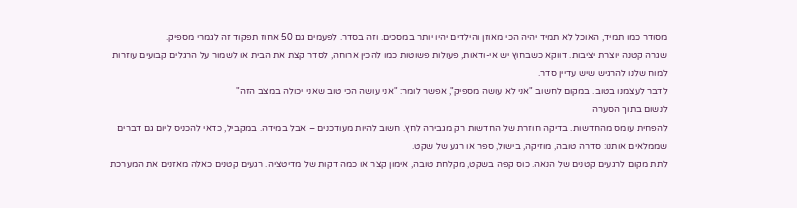מסודר כמו תמיד, האוכל לא תמיד יהיה הכי מאוזן והילדים יהיו יותר במסכים. וזה בסדר. לפעמים גם 50 אחוז תפקוד זה לגמרי מספיק.
שגרה קטנה יוצרת יציבות. דווקא כשבחוץ יש אי-ודאות, פעולות פשוטות כמו להכין ארוחה, לסדר קצת את הבית או לשמור על הרגלים קבועים עוזרות למוח שלנו להרגיש שיש עדיין סדר.
לדבר לעצמנו בטוב. במקום לחשוב "אני לא עושה מספיק", אפשר לומר: "אני עושה הכי טוב שאני יכולה במצב הזה"
לנשום בתוך הסערה
להפחית עומס מהחדשות. בדיקה חוזרת של החדשות רק מגבירה לחץ. חשוב להיות מעודכנים – אבל במידה. במקביל, כדאי להכניס ליום גם דברים שממלאים אותנו: סדרה טובה, מוזיקה, בישול, ספר או רגע של שקט.
לתת מקום לרגעים קטנים של הנאה. כוס קפה בשקט, מקלחת טובה, אימון קצר או כמה דקות של מדיטציה. רגעים קטנים כאלה מאזנים את המערכת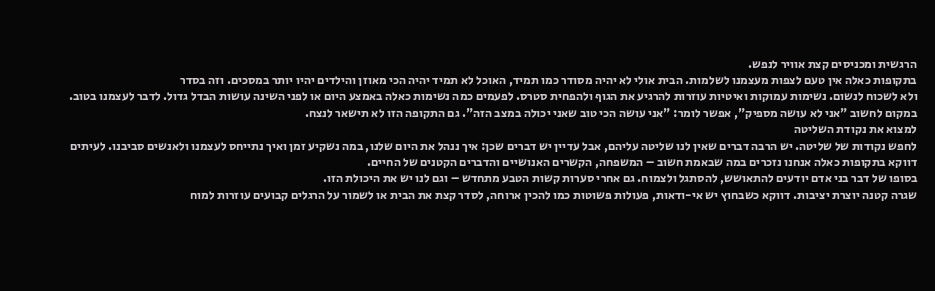הרגשית ומכניסים קצת אוויר לנפש.
בתקופות כאלה אין טעם לצפות מעצמנו לשלמות. הבית אולי לא יהיה מסודר כמו תמיד, האוכל לא תמיד יהיה הכי מאוזן והילדים יהיו יותר במסכים. וזה בסדר
ולא לשכוח לנשום. נשימות עמוקות ואיטיות עוזרות להרגיע את הגוף ולהפחית סטרס. לפעמים כמה נשימות כאלה באמצע היום או לפני השינה עושות הבדל גדול. לדבר לעצמנו בטוב. במקום לחשוב "אני לא עושה מספיק", אפשר לומר: "אני עושה הכי טוב שאני יכולה במצב הזה". גם התקופה הזו לא תישאר לנצח.
למצוא את נקודת השליטה
לחפש נקודות של שליטה. יש הרבה דברים שאין לנו שליטה עליהם, אבל עדיין יש דברים שכן: איך ננהל את היום שלנו, במה נשקיע זמן ואיך נתייחס לעצמנו ולאנשים סביבנו. לעיתים דווקא בתקופות כאלה אנחנו נזכרים במה שבאמת חשוב – המשפחה, הקשרים האנושיים והדברים הקטנים של החיים.
בסופו של דבר בני אדם יודעים להתאושש, להסתגל ולצמוח. גם אחרי סערות קשות הטבע מתחדש – וגם לנו יש את היכולת הזו.
שגרה קטנה יוצרת יציבות. דווקא כשבחוץ יש אי-ודאות, פעולות פשוטות כמו להכין ארוחה, לסדר קצת את הבית או לשמור על הרגלים קבועים עוזרות למוח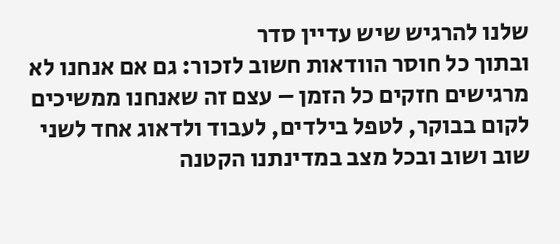שלנו להרגיש שיש עדיין סדר
ובתוך כל חוסר הוודאות חשוב לזכור: גם אם אנחנו לא מרגישים חזקים כל הזמן – עצם זה שאנחנו ממשיכים לקום בבוקר, לטפל בילדים, לעבוד ולדאוג אחד לשני שוב ושוב ובכל מצב במדינתנו הקטנה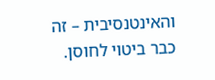והאינטנסיבית – זה כבר ביטוי לחוסן.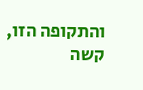והתקופה הזו, קשה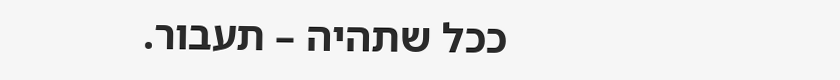ככל שתהיה – תעבור.